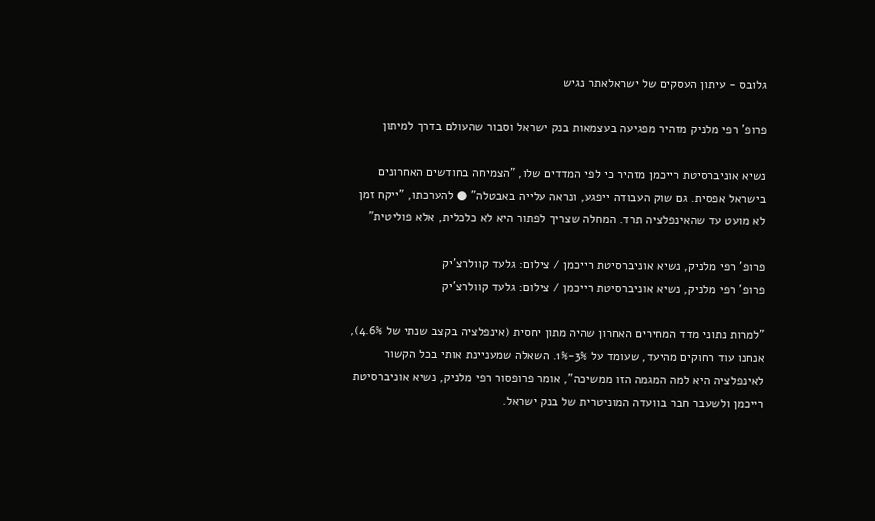גלובס - עיתון העסקים של ישראלאתר נגיש

פרופ' רפי מלניק מזהיר מפגיעה בעצמאות בנק ישראל וסבור שהעולם בדרך למיתון

נשיא אוניברסיטת רייכמן מזהיר כי לפי המדדים שלו, "הצמיחה בחודשים האחרונים בישראל אפסית. גם שוק העבודה ייפגע, ונראה עלייה באבטלה" ● להערכתו, "ייקח זמן לא מועט עד שהאינפלציה תרד. המחלה שצריך לפתור היא לא כלכלית, אלא פוליטית"

פרופ’ רפי מלניק, נשיא אוניברסיטת רייכמן / צילום: גלעד קוולרצ'יק
פרופ’ רפי מלניק, נשיא אוניברסיטת רייכמן / צילום: גלעד קוולרצ'יק

"למרות נתוני מדד המחירים האחרון שהיה מתון יחסית (אינפלציה בקצב שנתי של 4.6%), אנחנו עוד רחוקים מהיעד, שעומד על 3%-1%. השאלה שמעניינת אותי בכל הקשור לאינפלציה היא למה המגמה הזו ממשיכה", אומר פרופסור רפי מלניק, נשיא אוניברסיטת רייכמן ולשעבר חבר בוועדה המוניטרית של בנק ישראל.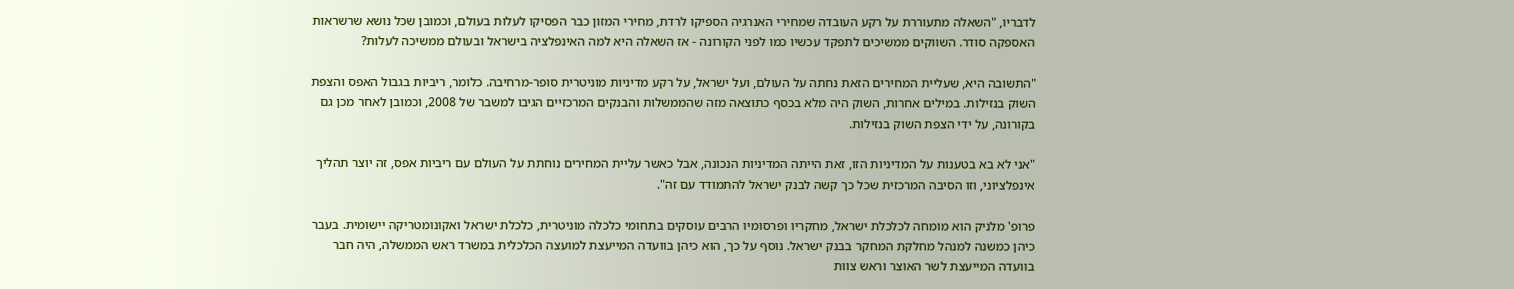לדבריו, "השאלה מתעוררת על רקע העובדה שמחירי האנרגיה הספיקו לרדת, מחירי המזון כבר הפסיקו לעלות בעולם, וכמובן שכל נושא שרשראות האספקה סודר. השווקים ממשיכים לתפקד עכשיו כמו לפני הקורונה - אז השאלה היא למה האינפלציה בישראל ובעולם ממשיכה לעלות?

"התשובה היא, שעליית המחירים הזאת נחתה על העולם, ועל ישראל, על רקע מדיניות מוניטרית סופר-מרחיבה. כלומר, ריביות בגבול האפס והצפת השוק בנזילות. במילים אחרות, השוק היה מלא בכסף כתוצאה מזה שהממשלות והבנקים המרכזיים הגיבו למשבר של 2008, וכמובן לאחר מכן גם בקורונה, על ידי הצפת השוק בנזילות.

"אני לא בא בטענות על המדיניות הזו, זאת הייתה המדיניות הנכונה, אבל כאשר עליית המחירים נוחתת על העולם עם ריביות אפס, זה יוצר תהליך אינפלציוני, וזו הסיבה המרכזית שכל כך קשה לבנק ישראל להתמודד עם זה".

פרופ' מלניק הוא מומחה לכלכלת ישראל, מחקריו ופרסומיו הרבים עוסקים בתחומי כלכלה מוניטרית, כלכלת ישראל ואקונומטריקה יישומית. בעבר כיהן כמשנה למנהל מחלקת המחקר בבנק ישראל. נוסף על כך, הוא כיהן בוועדה המייעצת למועצה הכלכלית במשרד ראש הממשלה, היה חבר בוועדה המייעצת לשר האוצר וראש צוות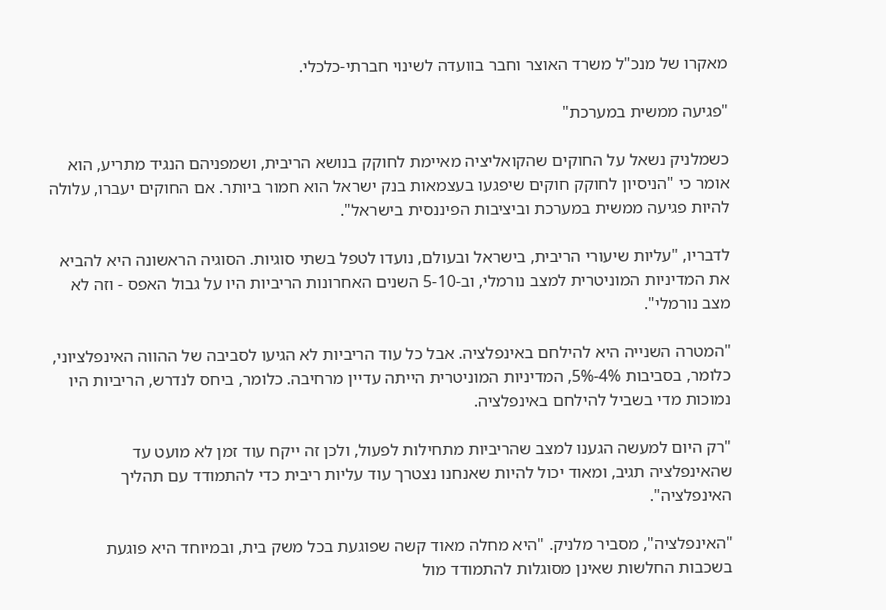מאקרו של מנכ"ל משרד האוצר וחבר בוועדה לשינוי חברתי-כלכלי.

"פגיעה ממשית במערכת"

כשמלניק נשאל על החוקים שהקואליציה מאיימת לחוקק בנושא הריבית, ושמפניהם הנגיד מתריע, הוא אומר כי "הניסיון לחוקק חוקים שיפגעו בעצמאות בנק ישראל הוא חמור ביותר. אם החוקים יעברו, עלולה להיות פגיעה ממשית במערכת וביציבות הפיננסית בישראל".

לדבריו, "עליות שיעורי הריבית, בישראל ובעולם, נועדו לטפל בשתי סוגיות. הסוגיה הראשונה היא להביא את המדיניות המוניטרית למצב נורמלי, וב-5-10 השנים האחרונות הריביות היו על גבול האפס - וזה לא מצב נורמלי".

"המטרה השנייה היא להילחם באינפלציה. אבל כל עוד הריביות לא הגיעו לסביבה של ההווה האינפלציוני, כלומר, בסביבות 4%-5%, המדיניות המוניטרית הייתה עדיין מרחיבה. כלומר, ביחס לנדרש, הריביות היו נמוכות מדי בשביל להילחם באינפלציה.

"רק היום למעשה הגענו למצב שהריביות מתחילות לפעול, ולכן זה ייקח עוד זמן לא מועט עד שהאינפלציה תגיב, ומאוד יכול להיות שאנחנו נצטרך עוד עליות ריבית כדי להתמודד עם תהליך האינפלציה".

"האינפלציה", מסביר מלניק. "היא מחלה מאוד קשה שפוגעת בכל משק בית, ובמיוחד היא פוגעת בשכבות החלשות שאינן מסוגלות להתמודד מול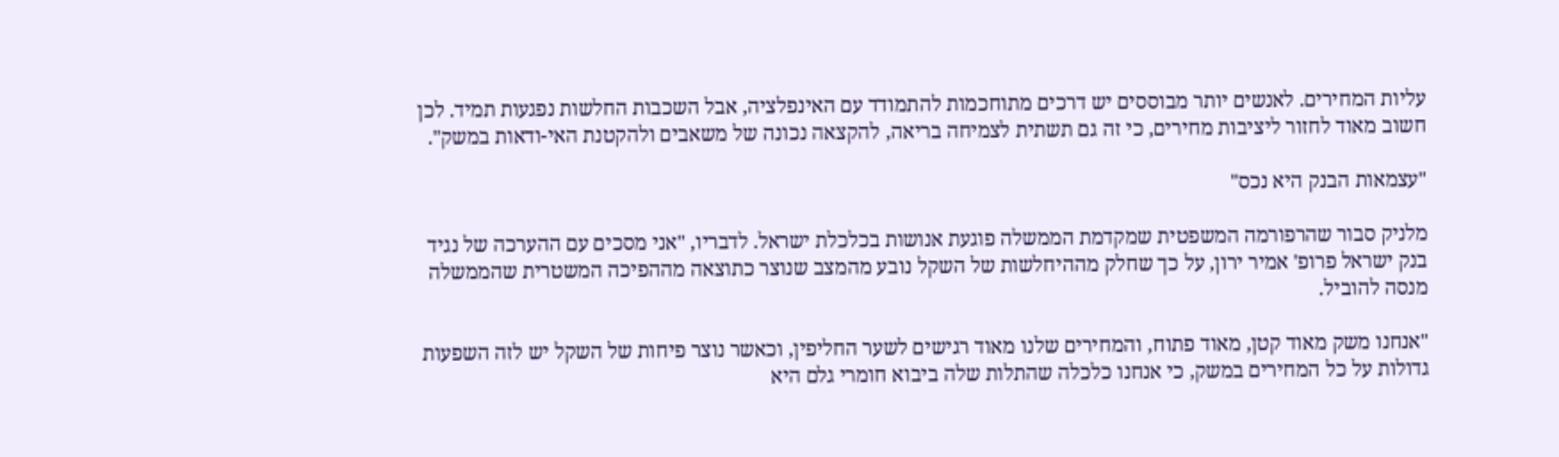עליות המחירים. לאנשים יותר מבוססים יש דרכים מתוחכמות להתמודד עם האינפלציה, אבל השכבות החלשות נפגעות תמיד. לכן חשוב מאוד לחזור ליציבות מחירים, כי זה גם תשתית לצמיחה בריאה, להקצאה נכונה של משאבים ולהקטנת האי-ודאות במשק".

"עצמאות הבנק היא נכס"

מלניק סבור שהרפורמה המשפטית שמקדמת הממשלה פוגעת אנושות בכלכלת ישראל. לדבריו, "אני מסכים עם ההערכה של נגיד בנק ישראל פרופ' אמיר ירון, על כך שחלק מההיחלשות של השקל נובע מהמצב שנוצר כתוצאה מההפיכה המשטרית שהממשלה מנסה להוביל.

"אנחנו משק מאוד קטן, מאוד פתוח, והמחירים שלנו מאוד רגישים לשער החליפין, וכאשר נוצר פיחות של השקל יש לזה השפעות גדולות על כל המחירים במשק, כי אנחנו כלכלה שהתלות שלה ביבוא חומרי גלם היא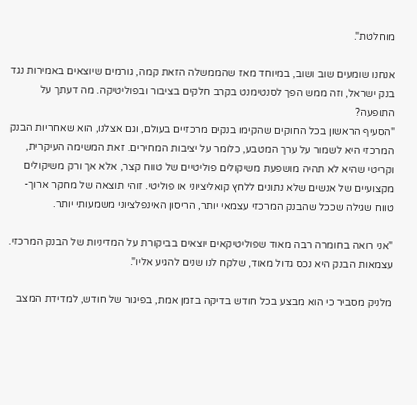מוחלטת".

אנחנו שומעים שוב ושוב, במיוחד מאז שהממשלה הזאת קמה, גורמים שיוצאים באמירות נגד בנק ישראל, וזה ממש הפך לסנטימנט בקרב חלקים בציבור ובפוליטיקה. מה דעתך על התופעה?
"הסעיף הראשון בכל החוקים שהקימו בנקים מרכזיים בעולם, וגם אצלנו, הוא שאחריות הבנק המרכזי היא לשמור על ערך המטבע, כלומר על יציבות המחירים. זאת המשימה העיקרית, וקריטי שהיא לא תהיה מושפעת משיקולים פוליטיים של טווח קצר, אלא אך ורק משיקולים מקצועיים של אנשים שלא נתונים ללחץ קואליציוני או פוליטי. זוהי תוצאה של מחקר ארוך-טווח שגילה שככל שהבנק המרכזי עצמאי יותר, הריסון האינפלציוני משמעותי יותר.

"אני רואה בחומרה רבה מאוד שפוליטיקאים יוצאים בביקורת על המדיניות של הבנק המרכזי. עצמאות הבנק היא נכס גדול מאוד, שלקח לנו שנים להגיע אליו".

מלניק מסביר כי הוא מבצע בכל חודש בדיקה בזמן אמת, בפיגור של חודש, למדידת המצב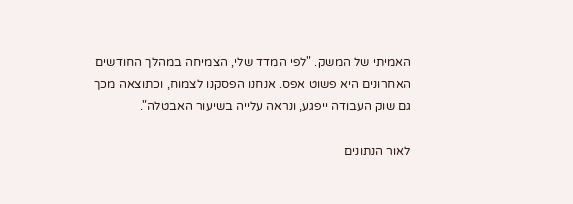האמיתי של המשק. "לפי המדד שלי, הצמיחה במהלך החודשים האחרונים היא פשוט אפס. אנחנו הפסקנו לצמוח, וכתוצאה מכך גם שוק העבודה ייפגע, ונראה עלייה בשיעור האבטלה".

לאור הנתונים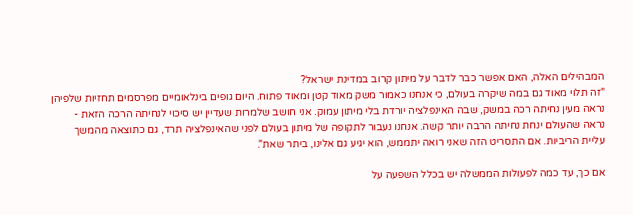המבהילים האלה, האם אפשר כבר לדבר על מיתון קרוב במדינת ישראל?
"זה תלוי מאוד גם במה שיקרה בעולם, כי אנחנו כאמור משק מאוד קטן ומאוד פתוח. היום גופים בינלאומיים מפרסמים תחזיות שלפיהן נראה מעין נחיתה רכה במשק, שבה האינפלציה יורדת בלי מיתון עמוק. אני חושב שלמרות שעדיין יש סיכוי לנחיתה הרכה הזאת - נראה שהעולם ינחת נחיתה הרבה יותר קשה. אנחנו נעבור לתקופה של מיתון בעולם לפני שהאינפלציה תרד, גם כתוצאה מהמשך עליית הריביות. אם התסריט הזה שאני רואה יתממש, הוא יגיע גם אלינו, ביתר שאת".

אם כך, עד כמה לפעולות הממשלה יש בכלל השפעה על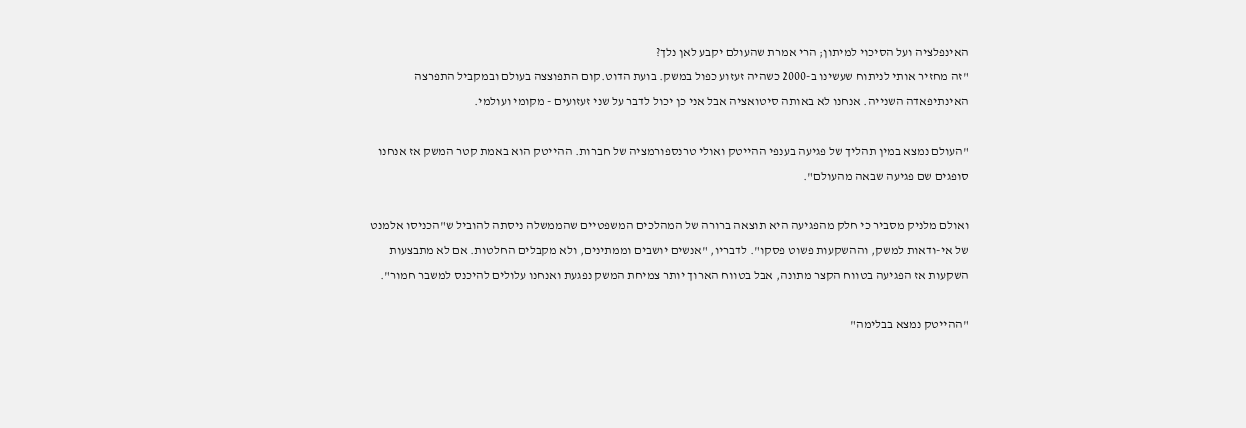האינפלציה ועל הסיכוי למיתון; הרי אמרת שהעולם יקבע לאן נלך?
"זה מחזיר אותי לניתוח שעשינו ב-2000 כשהיה זעזוע כפול במשק. בועת הדוט.קום התפוצצה בעולם ובמקביל התפרצה האינתיפאדה השנייה. אנחנו לא באותה סיטואציה אבל אני כן יכול לדבר על שני זעזועים - מקומי ועולמי.

"העולם נמצא במין תהליך של פגיעה בענפי ההייטק ואולי טרנספורמציה של חברות. ההייטק הוא באמת קטר המשק אז אנחנו סופגים שם פגיעה שבאה מהעולם".

ואולם מלניק מסביר כי חלק מהפגיעה היא תוצאה ברורה של המהלכים המשפטיים שהממשלה ניסתה להוביל ש"הכניסו אלמנט של אי-ודאות למשק, וההשקעות פשוט פסקו". לדבריו, "אנשים יושבים וממתינים, ולא מקבלים החלטות. אם לא מתבצעות השקעות אז הפגיעה בטווח הקצר מתונה, אבל בטווח הארוך יותר צמיחת המשק נפגעת ואנחנו עלולים להיכנס למשבר חמור".

"ההייטק נמצא בבלימה"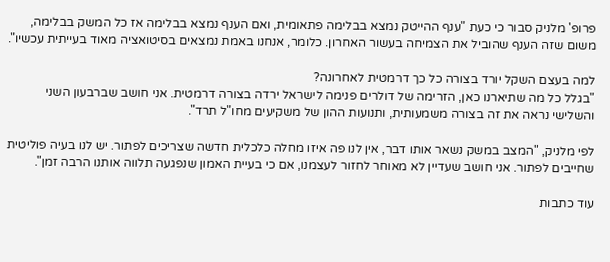פרופ' מלניק סבור כי כעת "ענף ההייטק נמצא בבלימה פתאומית, ואם הענף נמצא בבלימה אז כל המשק בבלימה, משום שזה הענף שהוביל את הצמיחה בעשור האחרון. כלומר, אנחנו באמת נמצאים בסיטואציה מאוד בעייתית עכשיו".

למה בעצם השקל יורד בצורה כל כך דרמטית לאחרונה?
"בגלל כל מה שתיארנו כאן, הזרימה של דולרים פנימה לישראל ירדה בצורה דרמטית. אני חושב שברבעון השני והשלישי נראה את זה בצורה משמעותית, ותנועות ההון של משקיעים מחו"ל תרד".

לפי מלניק, "המצב במשק נשאר אותו דבר, אין לנו פה איזו מחלה כלכלית חדשה שצריכים לפתור. יש לנו בעיה פוליטית שחייבים לפתור. אני חושב שעדיין לא מאוחר לחזור לעצמנו, אם כי בעיית האמון שנפגעה תלווה אותנו הרבה זמן".

עוד כתבות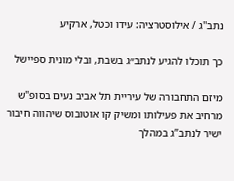נתב''ג / אילוסטרציה: עידו וכטל, ארקיע

כך תוכלו להגיע לנתב״ג בשבת, ובלי מונית ספיישל

מיזם התחבורה של עיריית תל אביב נעים בסופ"ש מרחיב את פעילותו ומשיק קו אוטובוס שיהווה חיבור ישיר לנתב”ג במהלך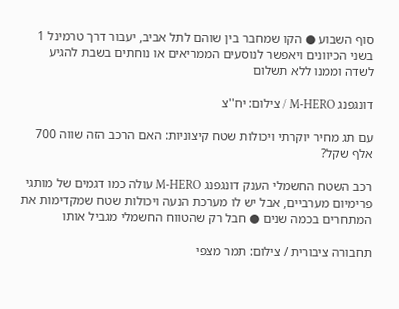סוף השבוע ● הקו שמחבר בין שוהם לתל אביב, יעבור דרך טרמינל 1 בשני הכיוונים ויאפשר לנוסעים הממריאים או נוחתים בשבת להגיע לשדה וממנו ללא תשלום

דונגפנג M-HERO / צילום: יח''צ

עם תג מחיר יוקרתי ויכולות שטח קיצוניות: האם הרכב הזה שווה 700 אלף שקל?

רכב השטח החשמלי הענק דונגפנג M-HERO עולה כמו דגמים של מותגי פרימיום מערביים, אבל יש לו מערכת הנעה ויכולות שטח שמקדימות את המתחרים בכמה שנים ● חבל רק שהטווח החשמלי מגביל אותו

תחבורה ציבורית / צילום: תמר מצפי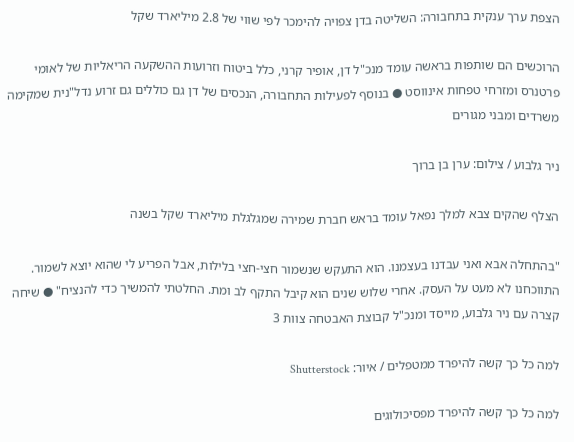הצפת ערך ענקית בתחבורה: השליטה בדן צפויה להימכר לפי שווי של 2.8 מיליארד שקל

הרוכשים הם שותפות בראשה עומד מנכ"ל דן, אופיר קרני, כלל ביטוח וזרועות ההשקעה הריאליות של לאומי פרטנרס ומזרחי טפחות אינווסט ● בנוסף לפעילות התחבורה, הנכסים של דן גם כוללים גם זרוע נדל"נית שמקימה משרדים ומבני מגורים

ניר גלבוע / צילום: ערן בן ברוך

הצלף שהקים צבא למלך נפאל עומד בראש חברת שמירה שמגלגלת מיליארד שקל בשנה

"בהתחלה אבא ואני עבדנו בעצמנו. הוא התעקש שנשמור חצי-חצי בלילות, אבל הפריע לי שהוא יוצא לשמור. התווכחנו לא מעט על העסק. אחרי שלוש שנים הוא קיבל התקף לב ומת. החלטתי להמשיך כדי להנציח" ● שיחה קצרה עם ניר גלבוע, מייסד ומנכ"ל קבוצת האבטחה צוות 3

למה כל כך קשה להיפרד ממטפלים / איור: Shutterstock

למה כל כך קשה להיפרד מפסיכולוגים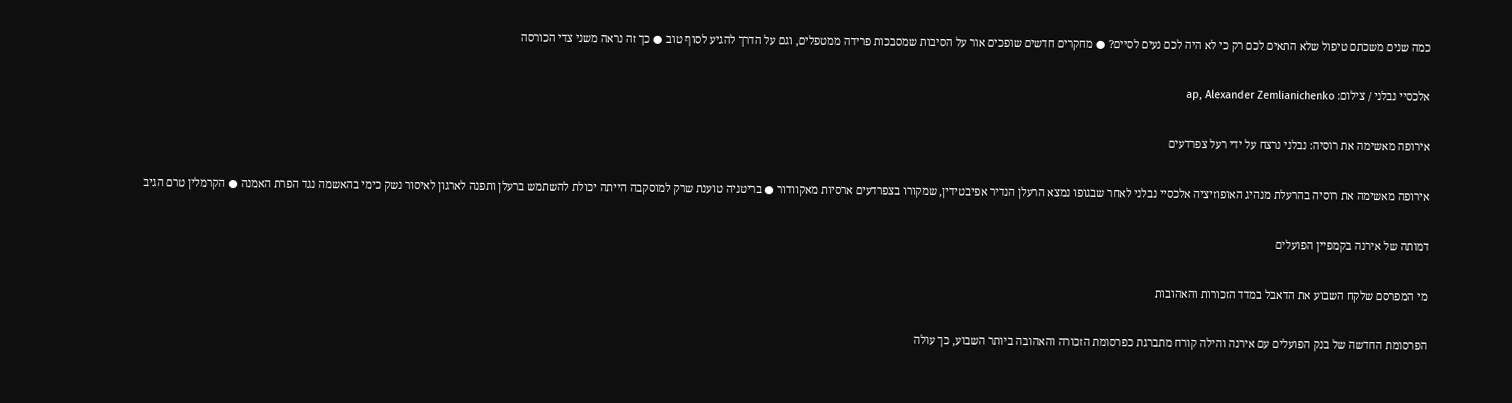כמה שנים משכתם טיפול שלא התאים לכם רק כי לא היה לכם נעים לסיים? ● מחקרים חדשים שופכים אור על הסיבות שמסבכות פרידה ממטפלים, וגם על הדרך להגיע לסוף טוב ● כך זה נראה משני צדי הכורסה

אלכסיי נבלני / צילום: ap, Alexander Zemlianichenko

אירופה מאשימה את רוסיה: נבלני נרצח על ידי רעל צפרדעים

אירופה מאשימה את רוסיה בהרעלת מנהיג האופוזיציה אלכסיי נבלני לאחר שבגופו נמצא הרעלן הנדיר אפיבטידין, שמקורו בצפרדעים ארסיות מאקוודור ● בריטניה טוענת שרק למוסקבה הייתה יכולת להשתמש ברעלן ותפנה לארגון לאיסור נשק כימי בהאשמה נגד הפרת האמנה ● הקרמלין טרם הגיב

דמותה של אירנה בקמפיין הפועלים

מי המפרסם שלקח השבוע את הדאבל במדד הזכורות והאהובות

הפרסומת החדשה של בנק הפועלים עם אירנה והילה קורח מתברגת כפרסומת הזכורה והאהובה ביותר השבוע, כך עולה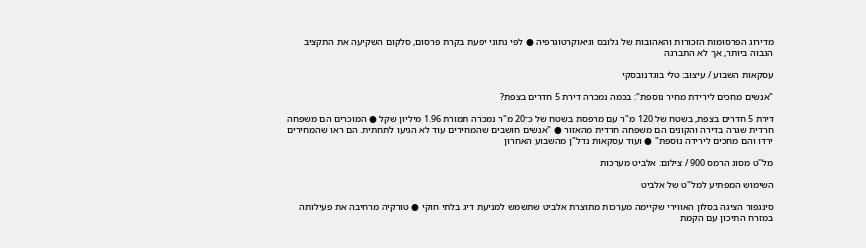מדירוג הפרסומות הזכורות והאהובות של גלובס וגיאוקרטוגרפיה ● לפי נתוני יפעת בקרת פרסום, סלקום השקיעה את התקציב הגבוה ביותר, אך לא התברגה

עסקאות השבוע / עיצוב: טלי בוגדנובסקי

"אנשים מחכים לירידת מחיר נוספת": בכמה נמכרה דירת 5 חדרים בצפת?

דירת 5 חדרים בצפת, בשטח של 120 מ"ר עם מרפסת בשטח של כ־20 מ"ר נמכרה תמורת 1.96 מיליון שקל ● המוכרים הם משפחה חרדית שגרה בדירה והקונים הם משפחה חרדית מהאזור ● "אנשים חושבים שהמחירים עוד לא הגיעו לתחתית. הם ראו שהמחירים ירדו והם מחכים לירידה נוספת" ● ועוד עסקאות נדל"ן מהשבוע האחרון

מל''ט מסוג הרמס 900 / צילום: אלביט מערכות

השימוש המפתיע למל"ט של אלביט

סינגפור הציגה בסלון האווירי שקיימה מערכות מתוצרת אלביט שתשמש למניעת דיג בלתי חוקי ● טורקיה מרחיבה את פעילותה במזרח התיכון עם הקמת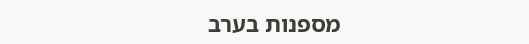מספנות בערב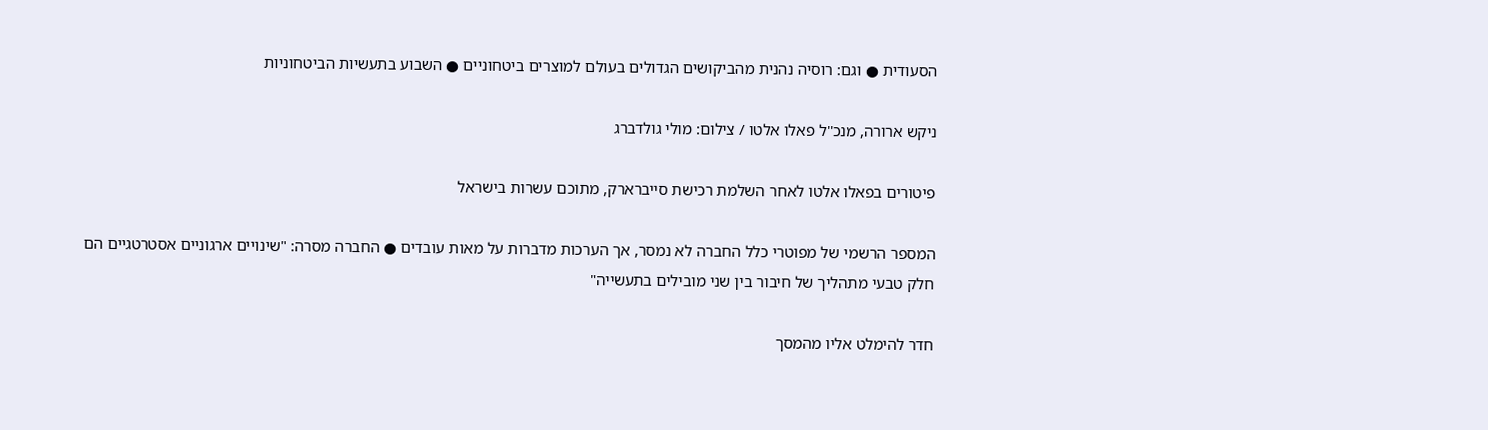הסעודית ● וגם: רוסיה נהנית מהביקושים הגדולים בעולם למוצרים ביטחוניים ● השבוע בתעשיות הביטחוניות

ניקש ארורה, מנכ''ל פאלו אלטו / צילום: מולי גולדברג

פיטורים בפאלו אלטו לאחר השלמת רכישת סייברארק, מתוכם עשרות בישראל

המספר הרשמי של מפוטרי כלל החברה לא נמסר, אך הערכות מדברות על מאות עובדים ● החברה מסרה: "שינויים ארגוניים אסטרטגיים הם חלק טבעי מתהליך של חיבור בין שני מובילים בתעשייה"

חדר להימלט אליו מהמסך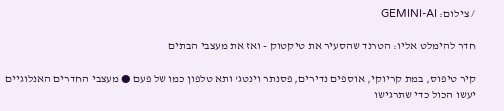/ צילום: GEMINI-AI

חדר להימלט אליו: הטרנד שהסעיר את טיקטוק - ואז את מעצבי הבתים

קיר טיפוס, במת קריוקי, אוספים נדירים, פסנתר וינטג' ותא טלפון כמו של פעם ● מעצבי החדרים האנלוגיים יעשו הכול כדי שתרגישו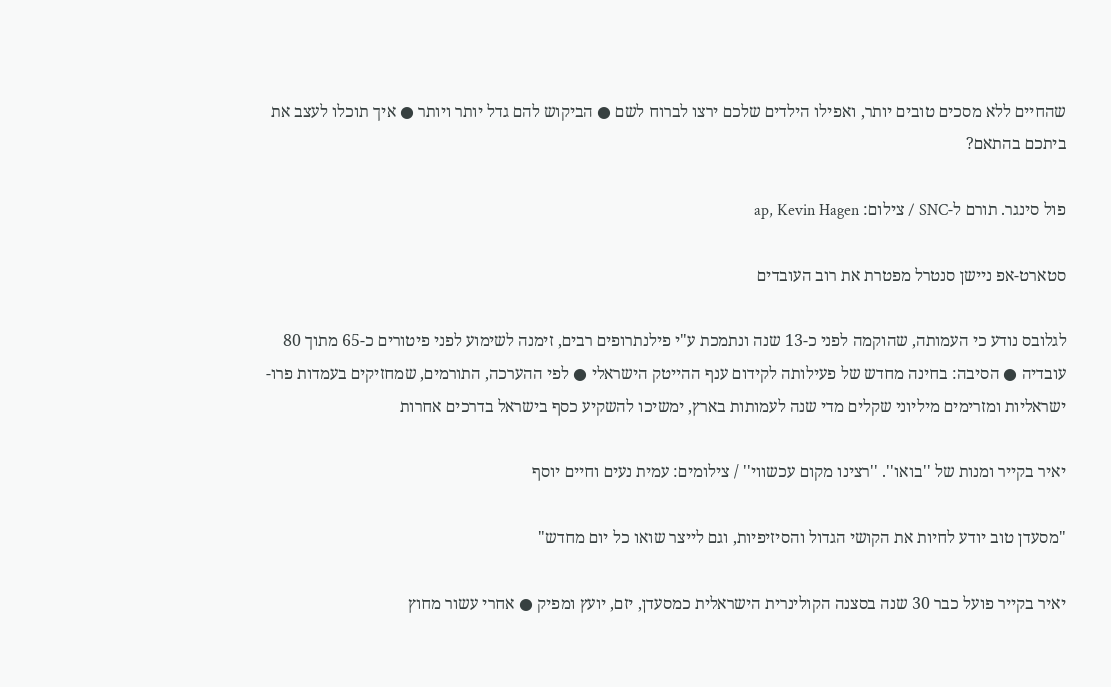שהחיים ללא מסכים טובים יותר, ואפילו הילדים שלכם ירצו לברוח לשם ● הביקוש להם גדל יותר ויותר ● איך תוכלו לעצב את ביתכם בהתאם?

פול סינגר. תורם ל-SNC / צילום: ap, Kevin Hagen

סטארט-אפ ניישן סנטרל מפטרת את רוב העובדים

לגלובס נודע כי העמותה, שהוקמה לפני כ-13 שנה ונתמכת ע"י פילנתרופים רבים, זימנה לשימוע לפני פיטורים כ-65 מתוך 80 עובדיה ● הסיבה: בחינה מחדש של פעילותה לקידום ענף ההייטק הישראלי ● לפי ההערכה, התורמים, שמחזיקים בעמדות פרו-ישראליות ומזרימים מיליוני שקלים מדי שנה לעמותות בארץ, ימשיכו להשקיע כסף בישראל בדרכים אחרות

יאיר בקייר ומנות של ''בואו''. ''רצינו מקום עכשווי'' / צילומים: עמית נעים וחיים יוסף

"מסעדן טוב יודע לחיות את הקושי הגדול והסיזיפיות, וגם לייצר שואו כל יום מחדש"

יאיר בקייר פועל כבר 30 שנה בסצנה הקולינרית הישראלית כמסעדן, יזם, יועץ ומפיק ● אחרי עשור מחוץ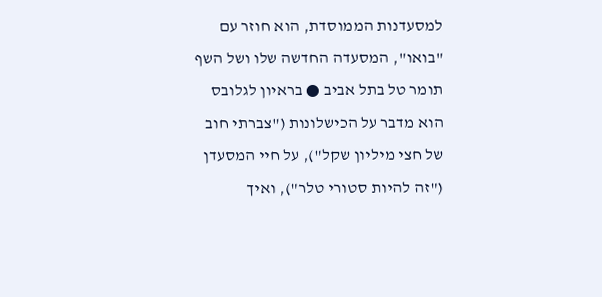למסעדנות הממוסדת, הוא חוזר עם "בואו", המסעדה החדשה שלו ושל השף תומר טל בתל אביב ● בראיון לגלובס הוא מדבר על הכישלונות ("צברתי חוב של חצי מיליון שקל"), על חיי המסעדן ("זה להיות סטורי טלר"), ואיך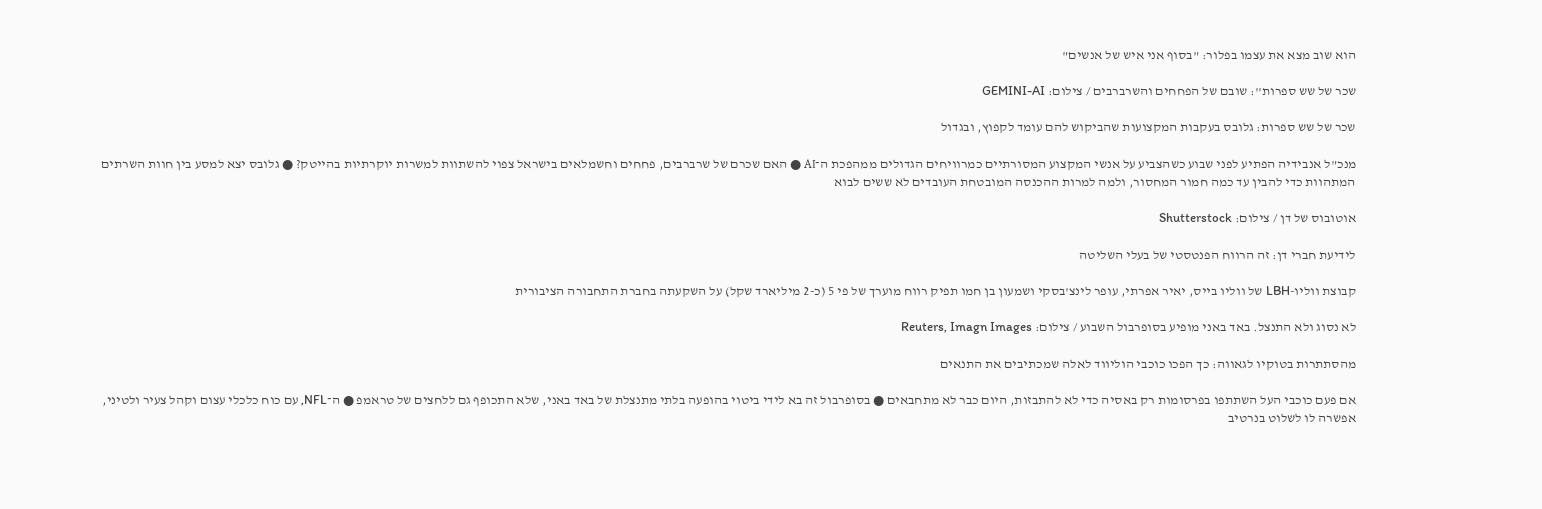הוא שוב מצא את עצמו בפלור: "בסוף אני איש של אנשים"

שכר של שש ספרות'': שובם של הפחחים והשרברבים / צילום: GEMINI-AI

שכר של שש ספרות: גלובס בעקבות המקצועות שהביקוש להם עומד לקפוץ, ובגדול

מנכ"ל אנבידיה הפתיע לפני שבוע כשהצביע על אנשי המקצוע המסורתיים כמרוויחים הגדולים ממהפכת ה־AI ● האם שכרם של שרברבים, פחחים וחשמלאים בישראל צפוי להשתוות למשרות יוקרתיות בהייטק? ● גלובס יצא למסע בין חוות השרתים המתהוות כדי להבין עד כמה חמור המחסור, ולמה למרות ההכנסה המובטחת העובדים לא ששים לבוא

אוטובוס של דן / צילום: Shutterstock

לידיעת חברי דן: זה הרווח הפנטסטי של בעלי השליטה

קבוצת ווליו-LBH של ווליו בייס, יאיר אפרתי, עופר לינצ'בסקי ושמעון בן חמו תפיק רווח מוערך של פי 5 (כ-2 מיליארד שקל) על השקעתה בחברת התחבורה הציבורית

לא נסוג ולא התנצל. באד באני מופיע בסופרבול השבוע / צילום: Reuters, Imagn Images

מהסתתרות בטוקיו לגאווה: כך הפכו כוכבי הוליווד לאלה שמכתיבים את התנאים

אם פעם כוכבי העל השתתפו בפרסומות רק באסיה כדי לא להתבזות, היום כבר לא מתחבאים ● בסופרבול זה בא לידי ביטוי בהופעה בלתי מתנצלת של באד באני, שלא התכופף גם ללחצים של טראמפ ● ה־NFL, עם כוח כלכלי עצום וקהל צעיר ולטיני, אפשרה לו לשלוט בנרטיב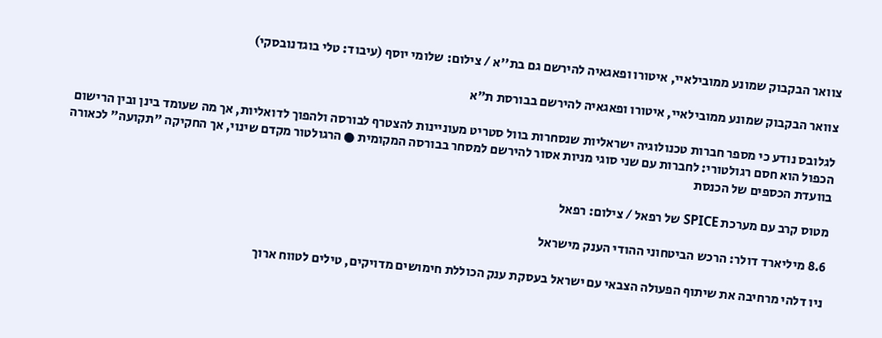צוואר הבקבוק שמונע ממובילאיי, איטורו ופאגאיה להירשם גם בת''א / צילום: שלומי יוסף (עיבוד: טלי בוגדנובסקי)

צוואר הבקבוק שמונע ממובילאיי, איטורו ופאגאיה להירשם בבורסת ת"א

לגלובס נודע כי מספר חברות טכנולוגיה ישראליות שנסחרות בוול סטריט מעוניינות להצטרף לבורסה ולהפוך לדואליות, אך מה שעומד בינן ובין הרישום הכפול הוא חסם רגולטורי: לחברות עם שני סוגי מניות אסור להירשם למסחר בבורסה המקומית ● הרגולטור מקדם שינוי, אך החקיקה "תקועה" לכאורה בוועדת הכספים של הכנסת

מטוס קרב עם מערכת SPICE של רפאל / צילום: רפאל

8.6 מיליארד דולר: הרכש הביטחוני ההודי הענק מישראל

ניו דלהי מרחיבה את שיתוף הפעולה הצבאי עם ישראל בעסקת ענק הכוללת חימושים מדויקים, טילים לטווח ארוך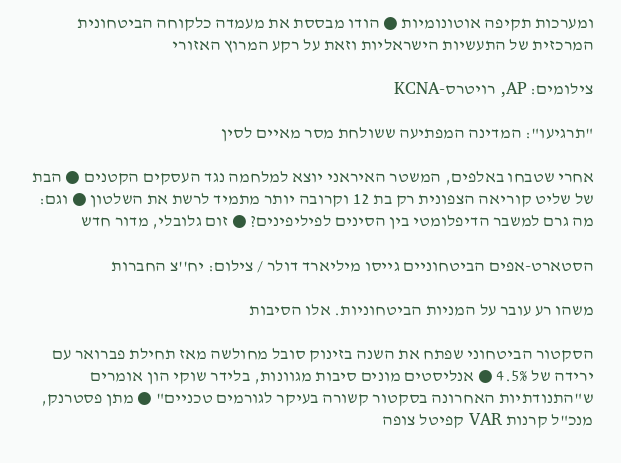ומערכות תקיפה אוטונומיות ● הודו מבססת את מעמדה כלקוחה הביטחונית המרכזית של התעשיות הישראליות וזאת על רקע המרוץ האזורי

צילומים: AP, רויטרס-KCNA

"תרגיעו": המדינה המפתיעה ששולחת מסר מאיים לסין

אחרי שטבחו באלפים, המשטר האיראני יוצא למלחמה נגד העסקים הקטנים ● הבת של שליט קוריאה הצפונית רק בת 12 וקרובה יותר מתמיד לרשת את השלטון ● וגם: מה גרם למשבר הדיפלומטי בין הסינים לפיליפינים? ● זום גלובלי, מדור חדש

הסטארט-אפים הביטחוניים גייסו מיליארד דולר / צילום: יח''צ החברות

משהו רע עובר על המניות הביטחוניות. אלו הסיבות

הסקטור הביטחוני שפתח את השנה בזינוק סובל מחולשה מאז תחילת פברואר עם ירידה של 4.5% ● אנליסטים מונים סיבות מגוונות, בלידר שוקי הון אומרים ש"התנודתיות האחרונה בסקטור קשורה בעיקר לגורמים טכניים" ● מתן פסטרנק, מנכ"ל קרנות VAR קפיטל צופה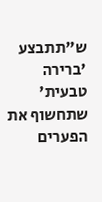ש"תתבצע 'ברירה טבעית' שתחשוף את הפערים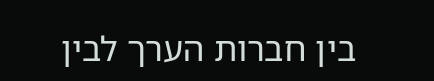בין חברות הערך לבין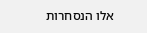אלו הנסחרות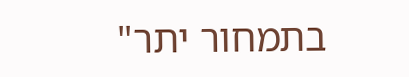בתמחור יתר"